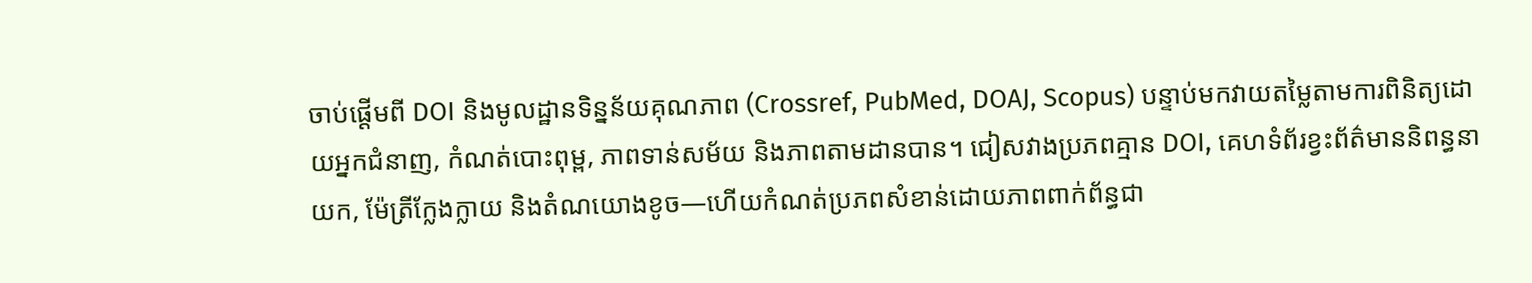ចាប់ផ្តើមពី DOI និងមូលដ្ឋានទិន្នន័យគុណភាព (Crossref, PubMed, DOAJ, Scopus) បន្ទាប់មកវាយតម្លៃតាមការពិនិត្យដោយអ្នកជំនាញ, កំណត់បោះពុម្ព, ភាពទាន់សម័យ និងភាពតាមដានបាន។ ជៀសវាងប្រភពគ្មាន DOI, គេហទំព័រខ្វះព័ត៌មាននិពន្ធនាយក, ម៉ែត្រីក្លែងក្លាយ និងតំណយោងខូច—ហើយកំណត់ប្រភពសំខាន់ដោយភាពពាក់ព័ន្ធជា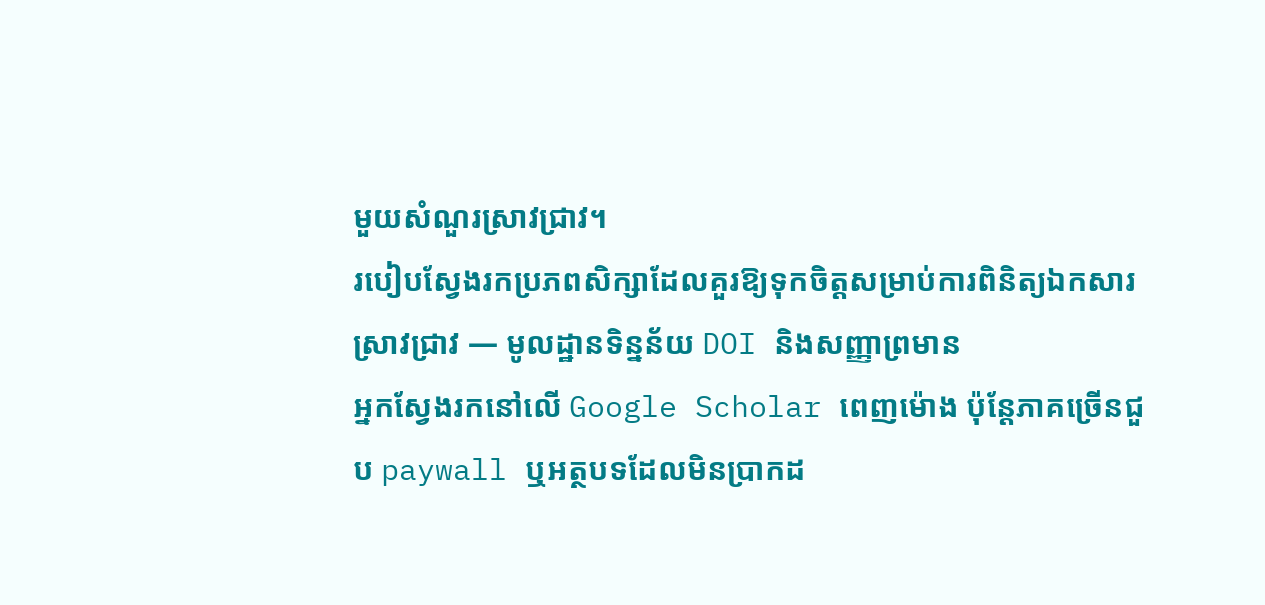មួយសំណួរស្រាវជ្រាវ។
របៀបស្វែងរកប្រភពសិក្សាដែលគួរឱ្យទុកចិត្តសម្រាប់ការពិនិត្យឯកសារស្រាវជ្រាវ — មូលដ្ឋានទិន្នន័យ DOI និងសញ្ញាព្រមាន
អ្នកស្វែងរកនៅលើ Google Scholar ពេញម៉ោង ប៉ុន្តែភាគច្រើនជួប paywall ឬអត្ថបទដែលមិនប្រាកដ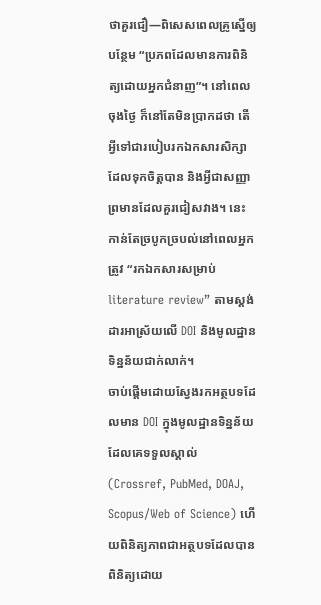ថាគួរជឿ—ពិសេសពេលគ្រូស្នើឲ្យបន្ថែម “ប្រភពដែលមានការពិនិត្យដោយអ្នកជំនាញ”។ នៅពេលចុងថ្ងៃ ក៏នៅតែមិនប្រាកដថា តើអ្វីទៅជារបៀបរកឯកសារសិក្សា ដែលទុកចិត្តបាន និងអ្វីជាសញ្ញាព្រមានដែលគួរជៀសវាង។ នេះកាន់តែច្របូកច្របល់នៅពេលអ្នកត្រូវ “រកឯកសារសម្រាប់ literature review” តាមស្ដង់ដារអាស្រ័យលើ DOI និងមូលដ្ឋានទិន្នន័យជាក់លាក់។
ចាប់ផ្តើមដោយស្វែងរកអត្ថបទដែលមាន DOI ក្នុងមូលដ្ឋានទិន្នន័យដែលគេទទួលស្គាល់ (Crossref, PubMed, DOAJ, Scopus/Web of Science) ហើយពិនិត្យភាពជាអត្ថបទដែលបានពិនិត្យដោយ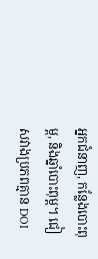អ្នកជំនាញ, កន្លែងបោះពុម្ព, និងឆ្នាំបោះពុម្ព។ ជៀសវាងប្រភពគ្មាន DOI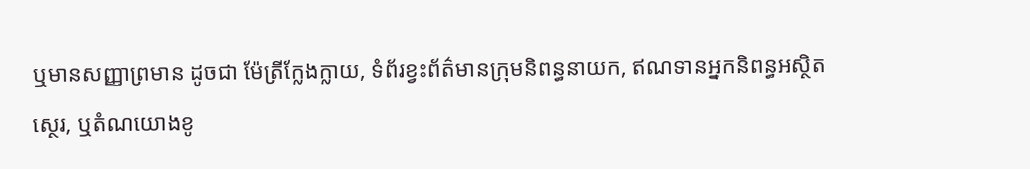ឬមានសញ្ញាព្រមាន ដូចជា ម៉ែត្រីក្លែងក្លាយ, ទំព័រខ្វះព័ត៌មានក្រុមនិពន្ធនាយក, ឥណទានអ្នកនិពន្ធអស្ថិតស្ថេរ, ឬតំណយោងខូ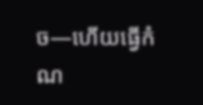ច—ហើយធ្វើកំណ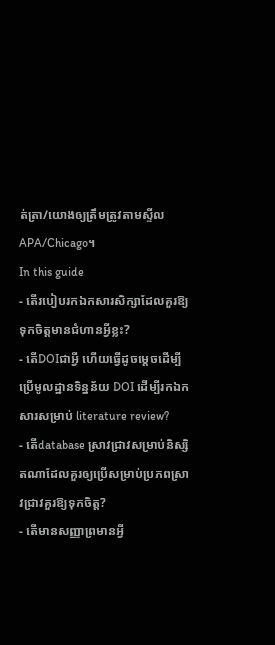ត់ត្រា/យោងឲ្យត្រឹមត្រូវតាមស្ទីល APA/Chicago។
In this guide
- តើរបៀបរកឯកសារសិក្សាដែលគួរឱ្យទុកចិត្តមានជំហានអ្វីខ្លះ?
- តើDOIជាអ្វី ហើយធ្វើដូចម្តេចដើម្បីប្រើមូលដ្ឋានទិន្នន័យ DOI ដើម្បីរកឯកសារសម្រាប់ literature review?
- តើdatabase ស្រាវជ្រាវសម្រាប់និស្សិតណាដែលគួរឲ្យប្រើសម្រាប់ប្រភពស្រាវជ្រាវគួរឱ្យទុកចិត្ត?
- តើមានសញ្ញាព្រមានអ្វី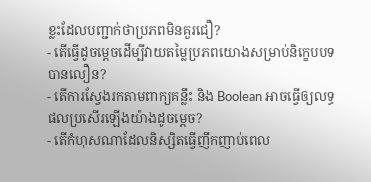ខ្លះដែលបញ្ជាក់ថាប្រភពមិនគួរជឿ?
- តើធ្វើដូចម្តេចដើម្បីវាយតម្លៃប្រភពយោងសម្រាប់និក្ខេបបទបានលឿន?
- តើការស្វែងរកតាមពាក្យគន្លឹះ និង Boolean អាចធ្វើឲ្យលទ្ធផលប្រសើរឡើងយ៉ាងដូចម្តេច?
- តើកំហុសណាដែលនិស្សិតធ្វើញឹកញាប់ពេល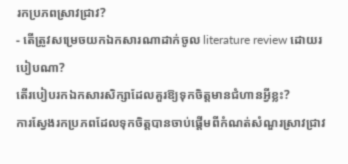រកប្រភពស្រាវជ្រាវ?
- តើត្រូវសម្រេចយកឯកសារណាដាក់ចូល literature review ដោយរបៀបណា?
តើរបៀបរកឯកសារសិក្សាដែលគួរឱ្យទុកចិត្តមានជំហានអ្វីខ្លះ?
ការស្វែងរកប្រភពដែលទុកចិត្តបានចាប់ផ្តើមពីកំណត់សំណួរស្រាវជ្រាវ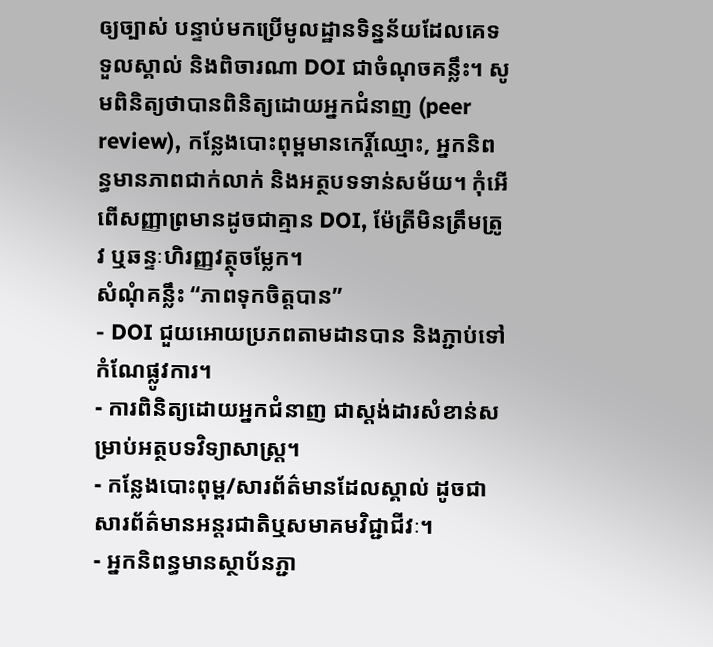ឲ្យច្បាស់ បន្ទាប់មកប្រើមូលដ្ឋានទិន្នន័យដែលគេទទួលស្គាល់ និងពិចារណា DOI ជាចំណុចគន្លឹះ។ សូមពិនិត្យថាបានពិនិត្យដោយអ្នកជំនាញ (peer review), កន្លែងបោះពុម្ពមានកេរ្តិ៍ឈ្មោះ, អ្នកនិពន្ធមានភាពជាក់លាក់ និងអត្ថបទទាន់សម័យ។ កុំអើពើសញ្ញាព្រមានដូចជាគ្មាន DOI, ម៉ែត្រីមិនត្រឹមត្រូវ ឬឆន្ទៈហិរញ្ញវត្ថុចម្លែក។
សំណុំគន្លឹះ “ភាពទុកចិត្តបាន”
- DOI ជួយអោយប្រភពតាមដានបាន និងភ្ជាប់ទៅកំណែផ្លូវការ។
- ការពិនិត្យដោយអ្នកជំនាញ ជាស្តង់ដារសំខាន់សម្រាប់អត្ថបទវិទ្យាសាស្ត្រ។
- កន្លែងបោះពុម្ព/សារព័ត៌មានដែលស្គាល់ ដូចជា សារព័ត៌មានអន្តរជាតិឬសមាគមវិជ្ជាជីវៈ។
- អ្នកនិពន្ធមានស្ថាប័នភ្ជា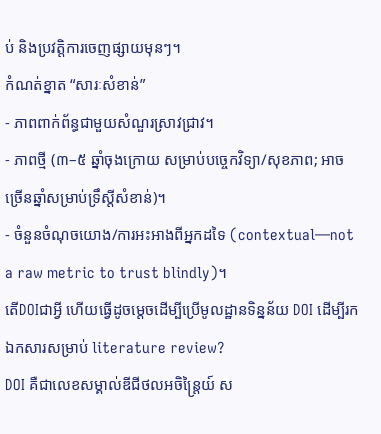ប់ និងប្រវត្តិការចេញផ្សាយមុនៗ។
កំណត់ខ្នាត “សារៈសំខាន់”
- ភាពពាក់ព័ន្ធជាមួយសំណួរស្រាវជ្រាវ។
- ភាពថ្មី (៣–៥ ឆ្នាំចុងក្រោយ សម្រាប់បច្ចេកវិទ្យា/សុខភាព; អាចច្រើនឆ្នាំសម្រាប់ទ្រឹស្ដីសំខាន់)។
- ចំនួនចំណុចយោង/ការអះអាងពីអ្នកដទៃ (contextual—not a raw metric to trust blindly)។
តើDOIជាអ្វី ហើយធ្វើដូចម្តេចដើម្បីប្រើមូលដ្ឋានទិន្នន័យ DOI ដើម្បីរកឯកសារសម្រាប់ literature review?
DOI គឺជាលេខសម្គាល់ឌីជីថលអចិន្ត្រៃយ៍ ស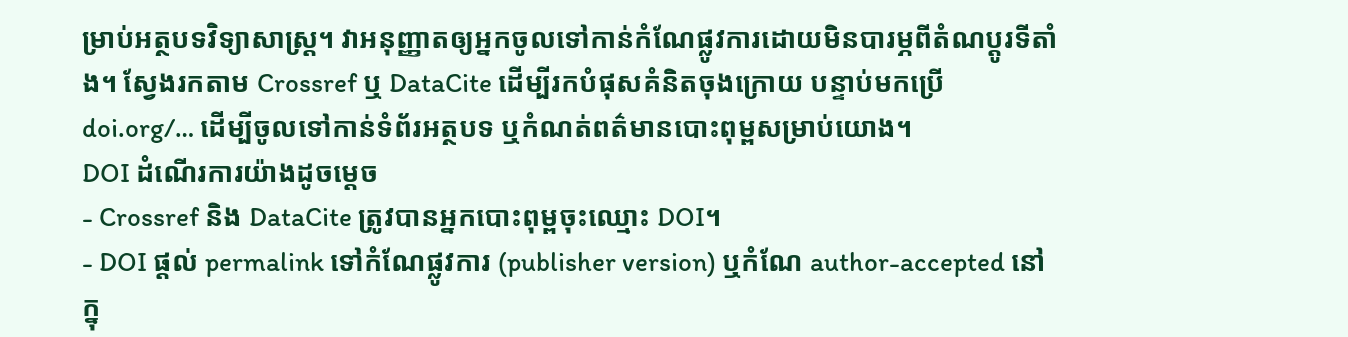ម្រាប់អត្ថបទវិទ្យាសាស្ត្រ។ វាអនុញ្ញាតឲ្យអ្នកចូលទៅកាន់កំណែផ្លូវការដោយមិនបារម្ភពីតំណប្តូរទីតាំង។ ស្វែងរកតាម Crossref ឬ DataCite ដើម្បីរកបំផុសគំនិតចុងក្រោយ បន្ទាប់មកប្រើ doi.org/… ដើម្បីចូលទៅកាន់ទំព័រអត្ថបទ ឬកំណត់ពត៌មានបោះពុម្ពសម្រាប់យោង។
DOI ដំណើរការយ៉ាងដូចម្តេច
- Crossref និង DataCite ត្រូវបានអ្នកបោះពុម្ពចុះឈ្មោះ DOI។
- DOI ផ្ដល់ permalink ទៅកំណែផ្លូវការ (publisher version) ឬកំណែ author-accepted នៅក្នុ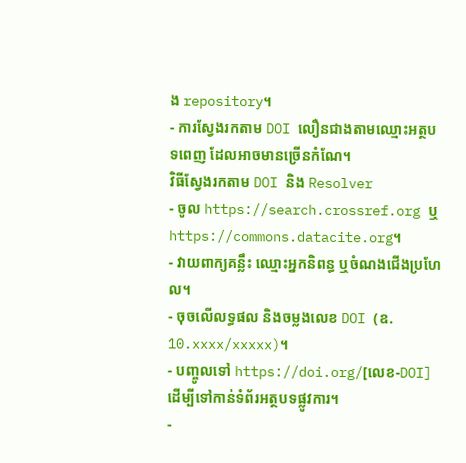ង repository។
- ការស្វែងរកតាម DOI លឿនជាងតាមឈ្មោះអត្ថបទពេញ ដែលអាចមានច្រើនកំណែ។
វិធីស្វែងរកតាម DOI និង Resolver
- ចូល https://search.crossref.org ឬ https://commons.datacite.org។
- វាយពាក្យគន្លឹះ ឈ្មោះអ្នកនិពន្ធ ឬចំណងជើងប្រហែល។
- ចុចលើលទ្ធផល និងចម្លងលេខ DOI (ឧ. 10.xxxx/xxxxx)។
- បញ្ចូលទៅ https://doi.org/[លេខ-DOI] ដើម្បីទៅកាន់ទំព័រអត្ថបទផ្លូវការ។
-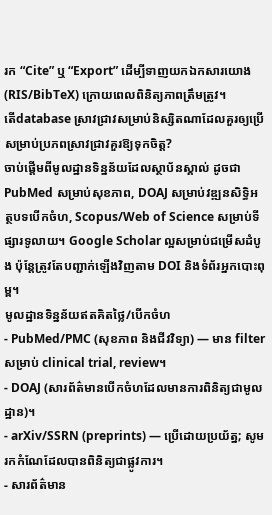រក “Cite” ឬ “Export” ដើម្បីទាញយកឯកសារយោង (RIS/BibTeX) ក្រោយពេលពិនិត្យភាពត្រឹមត្រូវ។
តើdatabase ស្រាវជ្រាវសម្រាប់និស្សិតណាដែលគួរឲ្យប្រើសម្រាប់ប្រភពស្រាវជ្រាវគួរឱ្យទុកចិត្ត?
ចាប់ផ្តើមពីមូលដ្ឋានទិន្នន័យដែលស្ថាប័នស្គាល់ ដូចជា PubMed សម្រាប់សុខភាព, DOAJ សម្រាប់វឌ្ឍនសិទ្ធិអត្ថបទបើកចំហ, Scopus/Web of Science សម្រាប់ទីផ្សារទូលាយ។ Google Scholar ល្អសម្រាប់ជម្រើសដំបូង ប៉ុន្តែត្រូវតែបញ្ជាក់ឡើងវិញតាម DOI និងទំព័រអ្នកបោះពុម្ព។
មូលដ្ឋានទិន្នន័យឥតគិតថ្លៃ/បើកចំហ
- PubMed/PMC (សុខភាព និងជីវវិទ្យា) — មាន filter សម្រាប់ clinical trial, review។
- DOAJ (សារព័ត៌មានបើកចំហដែលមានការពិនិត្យជាមូលដ្ឋាន)។
- arXiv/SSRN (preprints) — ប្រើដោយប្រយ័ត្ន; សូមរកកំណែដែលបានពិនិត្យជាផ្លូវការ។
- សារព័ត៌មាន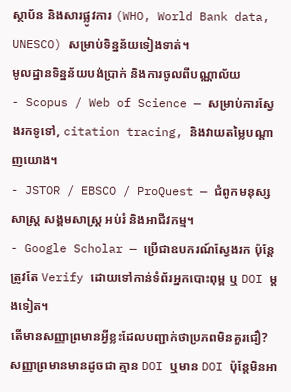ស្ថាប័ន និងសារផ្លូវការ (WHO, World Bank data, UNESCO) សម្រាប់ទិន្នន័យទៀងទាត់។
មូលដ្ឋានទិន្នន័យបង់ប្រាក់ និងការចូលពីបណ្ណាល័យ
- Scopus / Web of Science — សម្រាប់ការស្វែងរកទូទៅ, citation tracing, និងវាយតម្លៃបណ្តាញយោង។
- JSTOR / EBSCO / ProQuest — ជំពូកមនុស្សសាស្ត្រ សង្គមសាស្ត្រ អប់រំ និងអាជីវកម្ម។
- Google Scholar — ប្រើជាឧបករណ៍ស្វែងរក ប៉ុន្តែត្រូវតែ Verify ដោយទៅកាន់ទំព័រអ្នកបោះពុម្ព ឬ DOI ម្ដងទៀត។
តើមានសញ្ញាព្រមានអ្វីខ្លះដែលបញ្ជាក់ថាប្រភពមិនគួរជឿ?
សញ្ញាព្រមានមានដូចជា គ្មាន DOI ឬមាន DOI ប៉ុន្តែមិនអា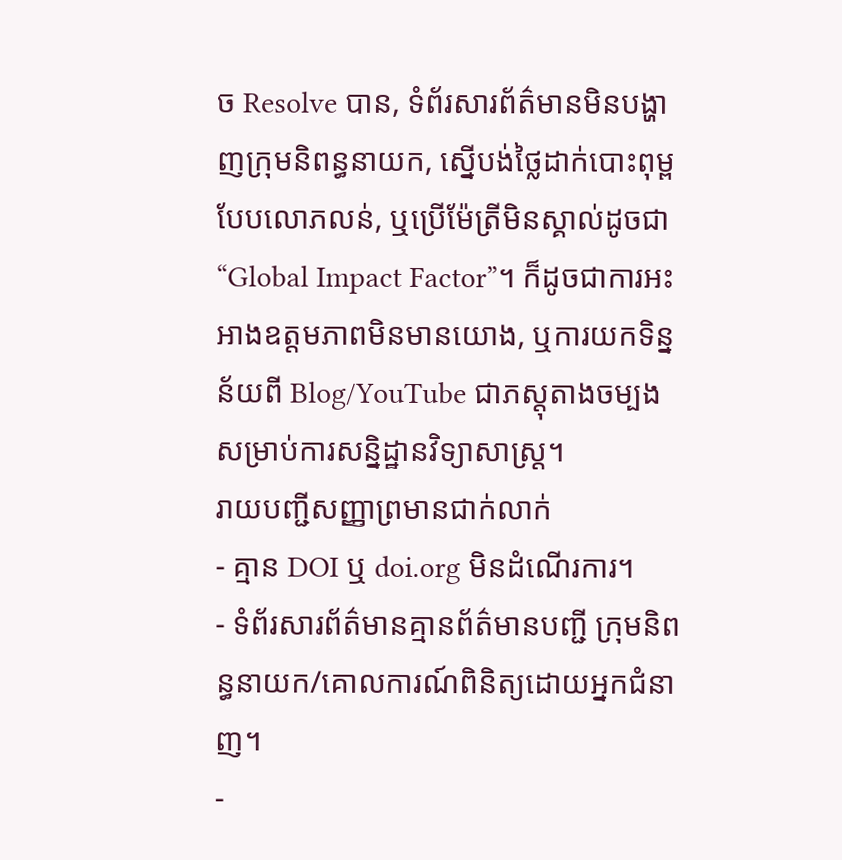ច Resolve បាន, ទំព័រសារព័ត៌មានមិនបង្ហាញក្រុមនិពន្ធនាយក, ស្នើបង់ថ្លៃដាក់បោះពុម្ពបែបលោភលន់, ឬប្រើម៉ែត្រីមិនស្គាល់ដូចជា “Global Impact Factor”។ ក៏ដូចជាការអះអាងឧត្ដមភាពមិនមានយោង, ឬការយកទិន្នន័យពី Blog/YouTube ជាភស្តុតាងចម្បងសម្រាប់ការសន្និដ្ឋានវិទ្យាសាស្ត្រ។
រាយបញ្ជីសញ្ញាព្រមានជាក់លាក់
- គ្មាន DOI ឬ doi.org មិនដំណើរការ។
- ទំព័រសារព័ត៌មានគ្មានព័ត៌មានបញ្ជី ក្រុមនិពន្ធនាយក/គោលការណ៍ពិនិត្យដោយអ្នកជំនាញ។
-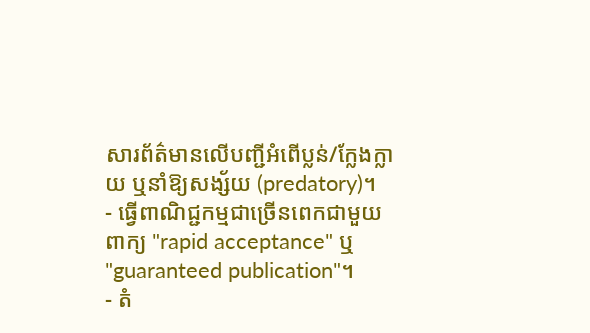សារព័ត៌មានលើបញ្ជីអំពើប្លន់/ក្លែងក្លាយ ឬនាំឱ្យសង្ស័យ (predatory)។
- ធ្វើពាណិជ្ជកម្មជាច្រើនពេកជាមួយពាក្យ "rapid acceptance" ឬ "guaranteed publication"។
- តំ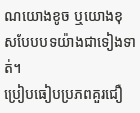ណយោងខូច ឬយោងខុសបែបបទយ៉ាងជាទៀងទាត់។
ប្រៀបធៀបប្រភពគួរជឿ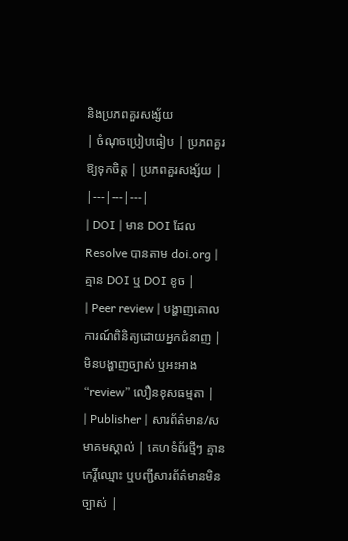និងប្រភពគួរសង្ស័យ
| ចំណុចប្រៀបធៀប | ប្រភពគួរឱ្យទុកចិត្ត | ប្រភពគួរសង្ស័យ |
|---|---|---|
| DOI | មាន DOI ដែល Resolve បានតាម doi.org | គ្មាន DOI ឬ DOI ខូច |
| Peer review | បង្ហាញគោលការណ៍ពិនិត្យដោយអ្នកជំនាញ | មិនបង្ហាញច្បាស់ ឬអះអាង “review” លឿនខុសធម្មតា |
| Publisher | សារព័ត៌មាន/សមាគមស្គាល់ | គេហទំព័រថ្មីៗ គ្មានកេរ្តិ៍ឈ្មោះ ឬបញ្ជីសារព័ត៌មានមិនច្បាស់ |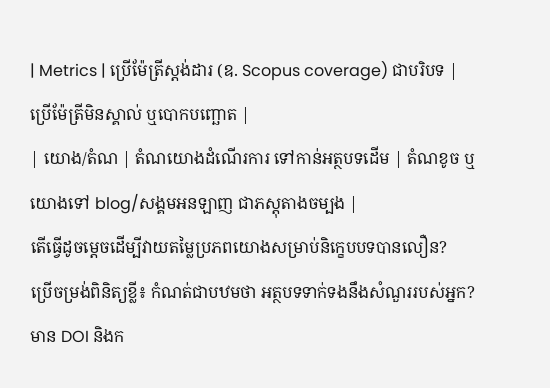| Metrics | ប្រើម៉ែត្រីស្តង់ដារ (ឧ. Scopus coverage) ជាបរិបទ | ប្រើម៉ែត្រីមិនស្គាល់ ឬបោកបញ្ឆោត |
| យោង/តំណ | តំណយោងដំណើរការ ទៅកាន់អត្ថបទដើម | តំណខូច ឬយោងទៅ blog/សង្គមអនឡាញ ជាភស្តុតាងចម្បង |
តើធ្វើដូចម្តេចដើម្បីវាយតម្លៃប្រភពយោងសម្រាប់និក្ខេបបទបានលឿន?
ប្រើចម្រង់ពិនិត្យខ្លី៖ កំណត់ជាបឋមថា អត្ថបទទាក់ទងនឹងសំណួររបស់អ្នក? មាន DOI និងក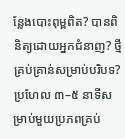ន្លែងបោះពុម្ពពិត? បានពិនិត្យដោយអ្នកជំនាញ? ថ្មីគ្រប់គ្រាន់សម្រាប់បរិបទ? ប្រហែល ៣–៥ នាទីសម្រាប់មួយប្រភពគ្រប់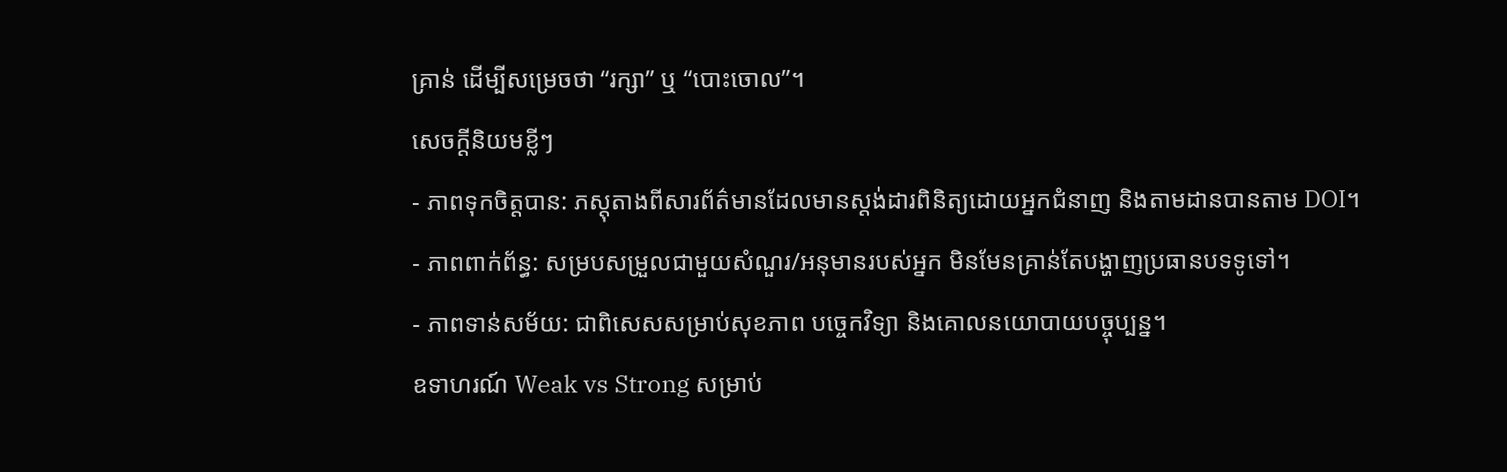គ្រាន់ ដើម្បីសម្រេចថា “រក្សា” ឬ “បោះចោល”។
សេចក្ដីនិយមខ្លីៗ
- ភាពទុកចិត្តបាន: ភស្តុតាងពីសារព័ត៌មានដែលមានស្ដង់ដារពិនិត្យដោយអ្នកជំនាញ និងតាមដានបានតាម DOI។
- ភាពពាក់ព័ន្ធ: សម្របសម្រួលជាមួយសំណួរ/អនុមានរបស់អ្នក មិនមែនគ្រាន់តែបង្ហាញប្រធានបទទូទៅ។
- ភាពទាន់សម័យ: ជាពិសេសសម្រាប់សុខភាព បច្ចេកវិទ្យា និងគោលនយោបាយបច្ចុប្បន្ន។
ឧទាហរណ៍ Weak vs Strong សម្រាប់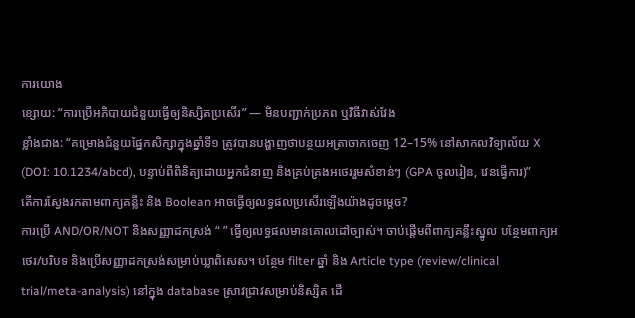ការយោង
ខ្សោយ: “ការប្រើអភិបាយជំនួយធ្វើឲ្យនិស្សិតប្រសើរ” — មិនបញ្ជាក់ប្រភព ឬវិធីវាស់វែង
ខ្លាំងជាង: “គម្រោងជំនួយផ្នែកសិក្សាក្នុងឆ្នាំទី១ ត្រូវបានបង្ហាញថាបន្ថយអត្រាចាកចេញ 12–15% នៅសាកលវិទ្យាល័យ X (DOI: 10.1234/abcd), បន្ទាប់ពីពិនិត្យដោយអ្នកជំនាញ និងគ្រប់គ្រងអថេររួមសំខាន់ៗ (GPA ចូលរៀន, វេនធ្វើការ)”
តើការស្វែងរកតាមពាក្យគន្លឹះ និង Boolean អាចធ្វើឲ្យលទ្ធផលប្រសើរឡើងយ៉ាងដូចម្តេច?
ការប្រើ AND/OR/NOT និងសញ្ញាដកស្រង់ “ ” ធ្វើឲ្យលទ្ធផលមានគោលដៅច្បាស់។ ចាប់ផ្តើមពីពាក្យគន្លឹះស្នូល បន្ថែមពាក្យអថេរ/បរិបទ និងប្រើសញ្ញាដកស្រង់សម្រាប់ឃ្លាពិសេស។ បន្ថែម filter ឆ្នាំ និង Article type (review/clinical trial/meta-analysis) នៅក្នុង database ស្រាវជ្រាវសម្រាប់និស្សិត ដើ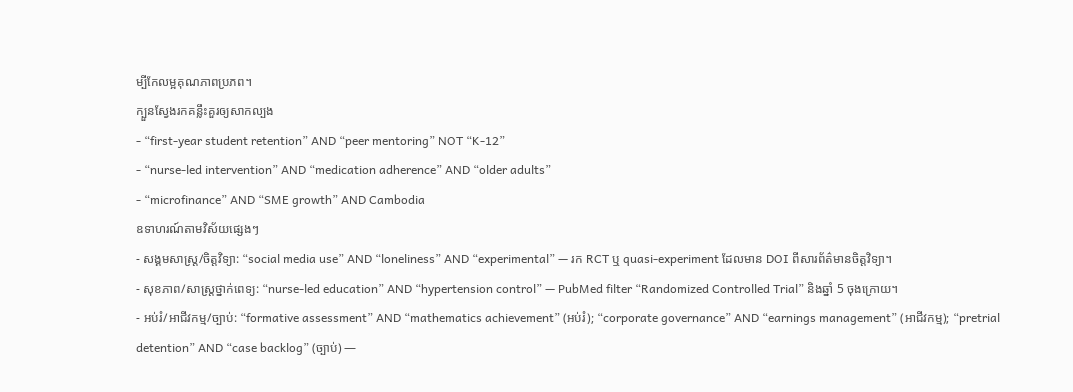ម្បីកែលម្អគុណភាពប្រភព។
ក្បួនស្វែងរកគន្លឹះគួរឲ្យសាកល្បង
- “first-year student retention” AND “peer mentoring” NOT “K-12”
- “nurse-led intervention” AND “medication adherence” AND “older adults”
- “microfinance” AND “SME growth” AND Cambodia
ឧទាហរណ៍តាមវិស័យផ្សេងៗ
- សង្គមសាស្ត្រ/ចិត្តវិទ្យា: “social media use” AND “loneliness” AND “experimental” — រក RCT ឬ quasi-experiment ដែលមាន DOI ពីសារព័ត៌មានចិត្តវិទ្យា។
- សុខភាព/សាស្ត្រថ្នាក់ពេទ្យ: “nurse-led education” AND “hypertension control” — PubMed filter “Randomized Controlled Trial” និងឆ្នាំ 5 ចុងក្រោយ។
- អប់រំ/អាជីវកម្ម/ច្បាប់: “formative assessment” AND “mathematics achievement” (អប់រំ); “corporate governance” AND “earnings management” (អាជីវកម្ម); “pretrial detention” AND “case backlog” (ច្បាប់) —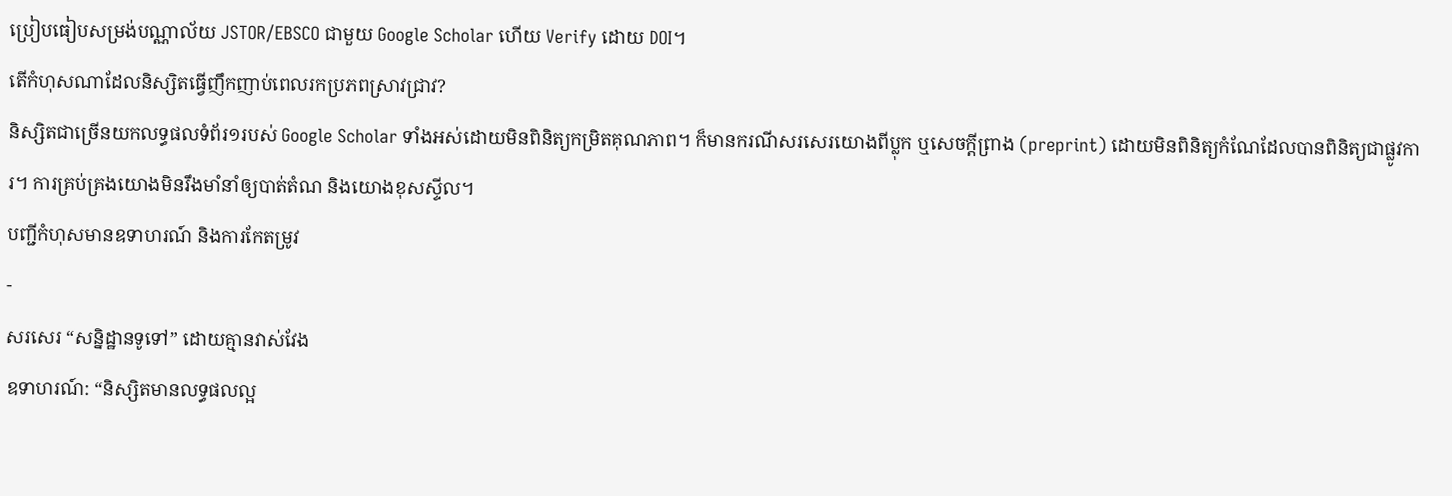ប្រៀបធៀបសម្រង់បណ្ណាល័យ JSTOR/EBSCO ជាមួយ Google Scholar ហើយ Verify ដោយ DOI។
តើកំហុសណាដែលនិស្សិតធ្វើញឹកញាប់ពេលរកប្រភពស្រាវជ្រាវ?
និស្សិតជាច្រើនយកលទ្ធផលទំព័រ១របស់ Google Scholar ទាំងអស់ដោយមិនពិនិត្យកម្រិតគុណភាព។ ក៏មានករណីសរសេរយោងពីប្លុក ឬសេចក្តីព្រាង (preprint) ដោយមិនពិនិត្យកំណែដែលបានពិនិត្យជាផ្លូវការ។ ការគ្រប់គ្រងយោងមិនរឹងមាំនាំឲ្យបាត់តំណ និងយោងខុសស្ទីល។
បញ្ជីកំហុសមានឧទាហរណ៍ និងការកែតម្រូវ
-
សរសេរ “សន្និដ្ឋានទូទៅ” ដោយគ្មានវាស់វែង
ឧទាហរណ៍: “និស្សិតមានលទ្ធផលល្អ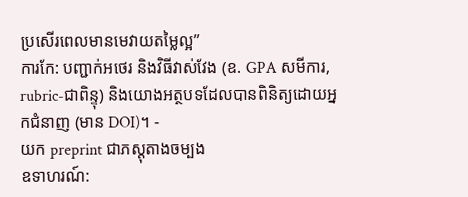ប្រសើរពេលមានមេវាយតម្លៃល្អ”
ការកែ: បញ្ជាក់អថេរ និងវិធីវាស់វែង (ឧ. GPA សមីការ, rubric-ជាពិន្ទុ) និងយោងអត្ថបទដែលបានពិនិត្យដោយអ្នកជំនាញ (មាន DOI)។ -
យក preprint ជាភស្តុតាងចម្បង
ឧទាហរណ៍: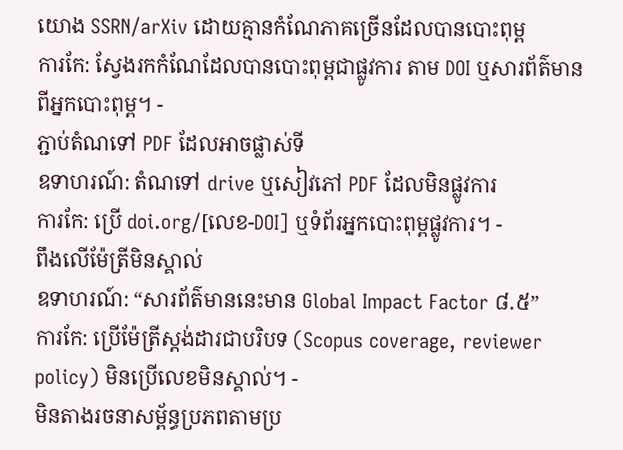យោង SSRN/arXiv ដោយគ្មានកំណែភាគច្រើនដែលបានបោះពុម្ព
ការកែ: ស្វែងរកកំណែដែលបានបោះពុម្ពជាផ្លូវការ តាម DOI ឬសារព័ត៌មានពីអ្នកបោះពុម្ព។ -
ភ្ជាប់តំណទៅ PDF ដែលអាចផ្លាស់ទី
ឧទាហរណ៍: តំណទៅ drive ឬសៀវភៅ PDF ដែលមិនផ្លូវការ
ការកែ: ប្រើ doi.org/[លេខ-DOI] ឬទំព័រអ្នកបោះពុម្ពផ្លូវការ។ -
ពឹងលើម៉ែត្រីមិនស្គាល់
ឧទាហរណ៍: “សារព័ត៌មាននេះមាន Global Impact Factor ៨.៥”
ការកែ: ប្រើម៉ែត្រីស្តង់ដារជាបរិបទ (Scopus coverage, reviewer policy) មិនប្រើលេខមិនស្គាល់។ -
មិនតាងរចនាសម្ព័ន្ធប្រភពតាមប្រ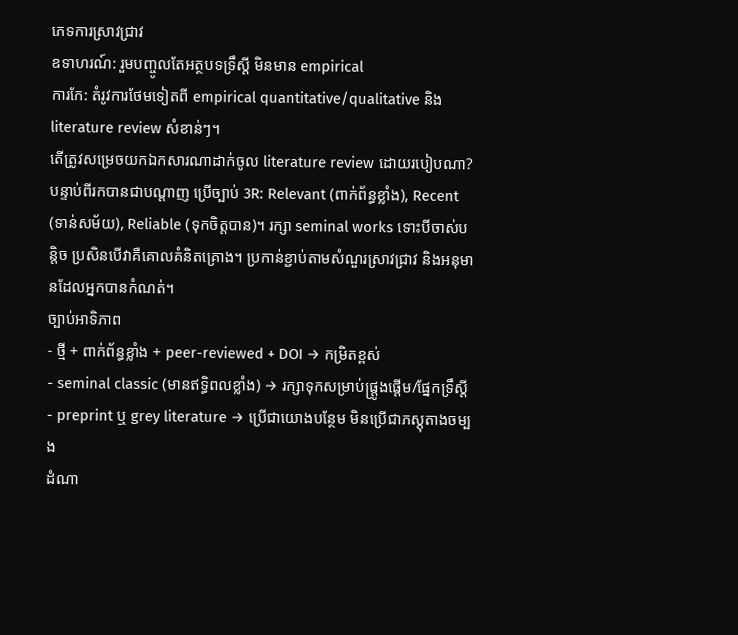ភេទការស្រាវជ្រាវ
ឧទាហរណ៍: រួមបញ្ចូលតែអត្ថបទទ្រឹស្ដី មិនមាន empirical
ការកែ: តំរូវការថែមទៀតពី empirical quantitative/qualitative និង literature review សំខាន់ៗ។
តើត្រូវសម្រេចយកឯកសារណាដាក់ចូល literature review ដោយរបៀបណា?
បន្ទាប់ពីរកបានជាបណ្ដាញ ប្រើច្បាប់ 3R: Relevant (ពាក់ព័ន្ធខ្លាំង), Recent (ទាន់សម័យ), Reliable (ទុកចិត្តបាន)។ រក្សា seminal works ទោះបីចាស់បន្តិច ប្រសិនបើវាគឺគោលគំនិតគ្រោង។ ប្រកាន់ខ្ជាប់តាមសំណួរស្រាវជ្រាវ និងអនុមានដែលអ្នកបានកំណត់។
ច្បាប់អាទិភាព
- ថ្មី + ពាក់ព័ន្ធខ្លាំង + peer-reviewed + DOI → កម្រិតខ្ពស់
- seminal classic (មានឥទ្ធិពលខ្លាំង) → រក្សាទុកសម្រាប់ផ្ត្រូងផ្តើម/ផ្នែកទ្រឹស្ដី
- preprint ឬ grey literature → ប្រើជាយោងបន្ថែម មិនប្រើជាភស្តុតាងចម្បង
ដំណា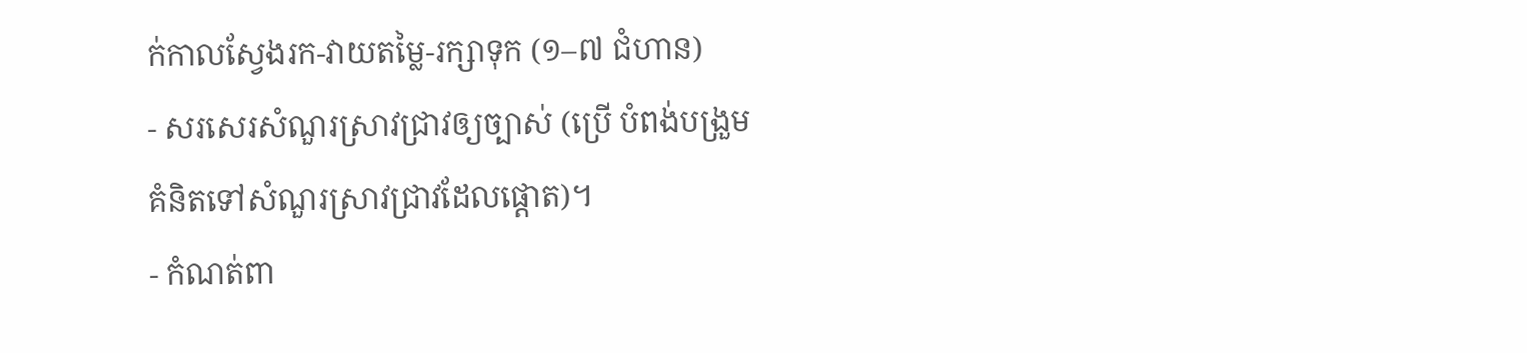ក់កាលស្វែងរក-វាយតម្លៃ-រក្សាទុក (១–៧ ជំហាន)
- សរសេរសំណួរស្រាវជ្រាវឲ្យច្បាស់ (ប្រើ បំពង់បង្រួមគំនិតទៅសំណួរស្រាវជ្រាវដែលផ្តោត)។
- កំណត់ពា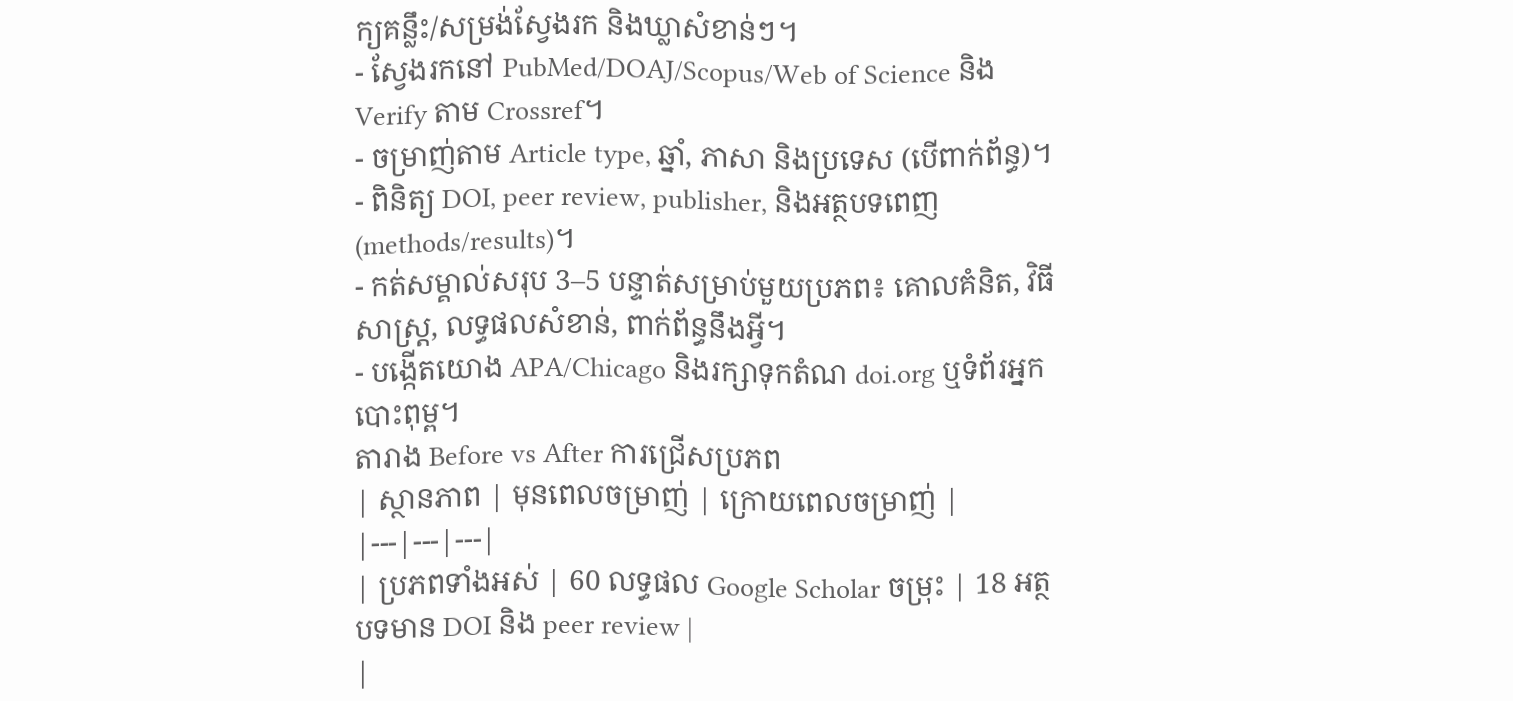ក្យគន្លឹះ/សម្រង់ស្វែងរក និងឃ្លាសំខាន់ៗ។
- ស្វែងរកនៅ PubMed/DOAJ/Scopus/Web of Science និង Verify តាម Crossref។
- ចម្រាញ់តាម Article type, ឆ្នាំ, ភាសា និងប្រទេស (បើពាក់ព័ន្ធ)។
- ពិនិត្យ DOI, peer review, publisher, និងអត្ថបទពេញ (methods/results)។
- កត់សម្គាល់សរុប 3–5 បន្ទាត់សម្រាប់មួយប្រភព៖ គោលគំនិត, វិធីសាស្ត្រ, លទ្ធផលសំខាន់, ពាក់ព័ន្ធនឹងអ្វី។
- បង្កើតយោង APA/Chicago និងរក្សាទុកតំណ doi.org ឬទំព័រអ្នកបោះពុម្ព។
តារាង Before vs After ការជ្រើសប្រភព
| ស្ថានភាព | មុនពេលចម្រាញ់ | ក្រោយពេលចម្រាញ់ |
|---|---|---|
| ប្រភពទាំងអស់ | 60 លទ្ធផល Google Scholar ចម្រុះ | 18 អត្ថបទមាន DOI និង peer review |
|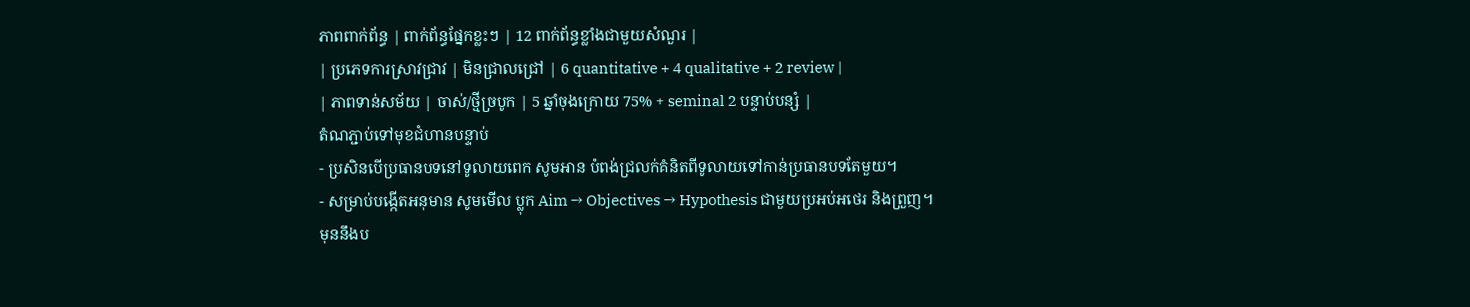ភាពពាក់ព័ន្ធ | ពាក់ព័ន្ធផ្នែកខ្លះៗ | 12 ពាក់ព័ន្ធខ្លាំងជាមួយសំណួរ |
| ប្រភេទការស្រាវជ្រាវ | មិនជ្រាលជ្រៅ | 6 quantitative + 4 qualitative + 2 review |
| ភាពទាន់សម័យ | ចាស់/ថ្មីច្របូក | 5 ឆ្នាំចុងក្រោយ 75% + seminal 2 បន្ទាប់បន្សំ |
តំណភ្ជាប់ទៅមុខជំហានបន្ទាប់
- ប្រសិនបើប្រធានបទនៅទូលាយពេក សូមអាន បំពង់ជ្រលក់គំនិតពីទូលាយទៅកាន់ប្រធានបទតែមួយ។
- សម្រាប់បង្កើតអនុមាន សូមមើល ប្លុក Aim → Objectives → Hypothesis ជាមួយប្រអប់អថេរ និងព្រួញ។
មុននឹងប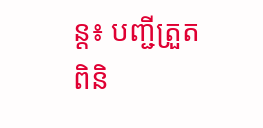ន្ត៖ បញ្ជីត្រួតពិនិ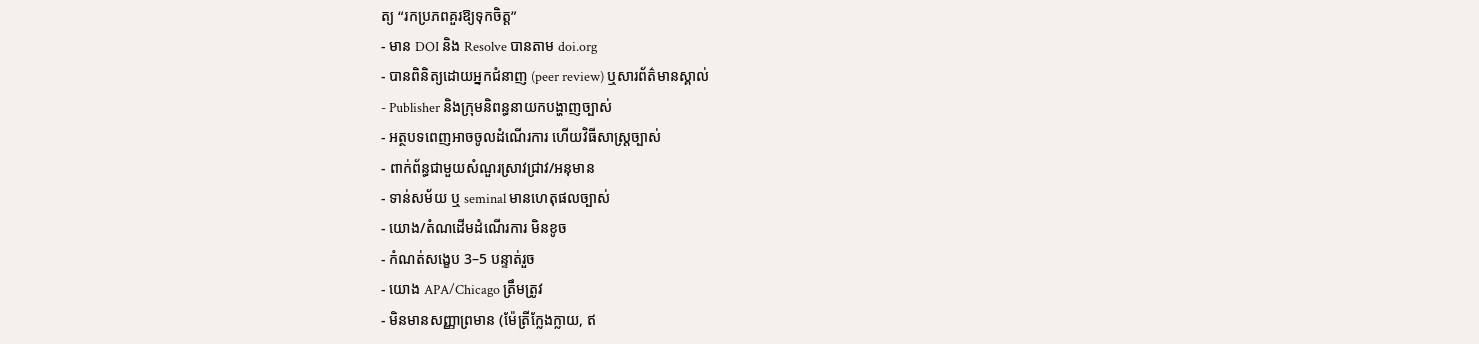ត្យ “រកប្រភពគួរឱ្យទុកចិត្ត”
- មាន DOI និង Resolve បានតាម doi.org
- បានពិនិត្យដោយអ្នកជំនាញ (peer review) ឬសារព័ត៌មានស្គាល់
- Publisher និងក្រុមនិពន្ធនាយកបង្ហាញច្បាស់
- អត្ថបទពេញអាចចូលដំណើរការ ហើយវិធីសាស្ត្រច្បាស់
- ពាក់ព័ន្ធជាមួយសំណួរស្រាវជ្រាវ/អនុមាន
- ទាន់សម័យ ឬ seminal មានហេតុផលច្បាស់
- យោង/តំណដើមដំណើរការ មិនខូច
- កំណត់សង្ខេប 3–5 បន្ទាត់រួច
- យោង APA/Chicago ត្រឹមត្រូវ
- មិនមានសញ្ញាព្រមាន (ម៉ែត្រីក្លែងក្លាយ, ឥ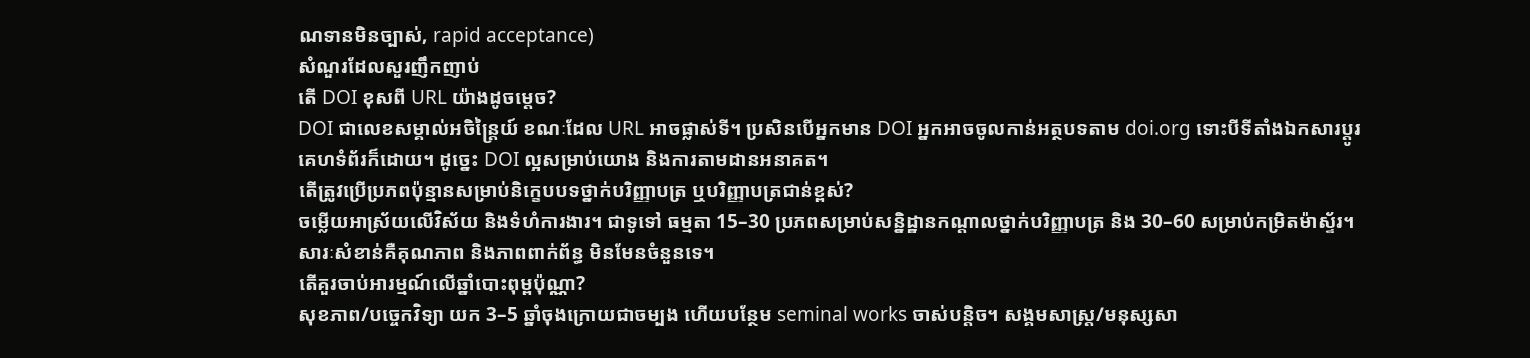ណទានមិនច្បាស់, rapid acceptance)
សំណួរដែលសួរញឹកញាប់
តើ DOI ខុសពី URL យ៉ាងដូចម្តេច?
DOI ជាលេខសម្គាល់អចិន្ត្រៃយ៍ ខណៈដែល URL អាចផ្លាស់ទី។ ប្រសិនបើអ្នកមាន DOI អ្នកអាចចូលកាន់អត្ថបទតាម doi.org ទោះបីទីតាំងឯកសារប្ដូរគេហទំព័រក៏ដោយ។ ដូច្នេះ DOI ល្អសម្រាប់យោង និងការតាមដានអនាគត។
តើត្រូវប្រើប្រភពប៉ុន្មានសម្រាប់និក្ខេបបទថ្នាក់បរិញ្ញាបត្រ ឬបរិញ្ញាបត្រជាន់ខ្ពស់?
ចម្លើយអាស្រ័យលើវិស័យ និងទំហំការងារ។ ជាទូទៅ ធម្មតា 15–30 ប្រភពសម្រាប់សន្និដ្ឋានកណ្តាលថ្នាក់បរិញ្ញាបត្រ និង 30–60 សម្រាប់កម្រិតម៉ាស្ទ័រ។ សារៈសំខាន់គឺគុណភាព និងភាពពាក់ព័ន្ធ មិនមែនចំនួនទេ។
តើគួរចាប់អារម្មណ៍លើឆ្នាំបោះពុម្ពប៉ុណ្ណា?
សុខភាព/បច្ចេកវិទ្យា យក 3–5 ឆ្នាំចុងក្រោយជាចម្បង ហើយបន្ថែម seminal works ចាស់បន្តិច។ សង្គមសាស្ត្រ/មនុស្សសា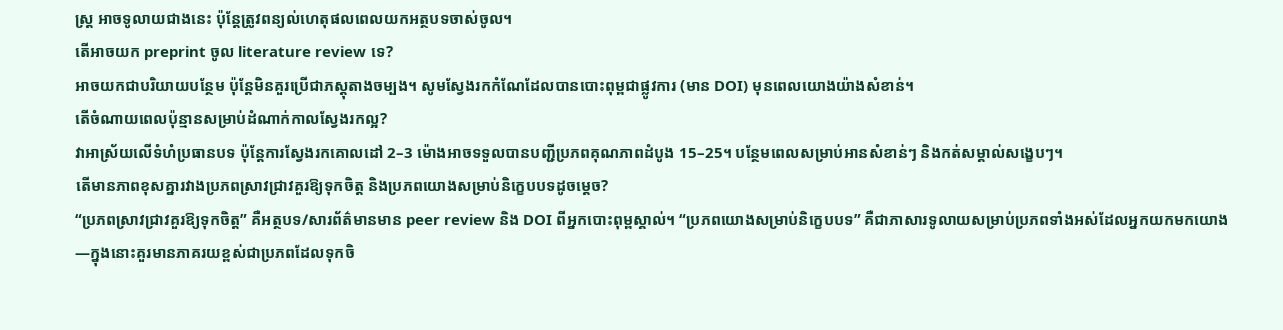ស្ត្រ អាចទូលាយជាងនេះ ប៉ុន្តែត្រូវពន្យល់ហេតុផលពេលយកអត្ថបទចាស់ចូល។
តើអាចយក preprint ចូល literature review ទេ?
អាចយកជាបរិយាយបន្ថែម ប៉ុន្តែមិនគួរប្រើជាភស្តុតាងចម្បង។ សូមស្វែងរកកំណែដែលបានបោះពុម្ពជាផ្លូវការ (មាន DOI) មុនពេលយោងយ៉ាងសំខាន់។
តើចំណាយពេលប៉ុន្មានសម្រាប់ដំណាក់កាលស្វែងរកល្អ?
វាអាស្រ័យលើទំហំប្រធានបទ ប៉ុន្តែការស្វែងរកគោលដៅ 2–3 ម៉ោងអាចទទួលបានបញ្ជីប្រភពគុណភាពដំបូង 15–25។ បន្ថែមពេលសម្រាប់អានសំខាន់ៗ និងកត់សម្គាល់សង្ខេបៗ។
តើមានភាពខុសគ្នារវាងប្រភពស្រាវជ្រាវគួរឱ្យទុកចិត្ត និងប្រភពយោងសម្រាប់និក្ខេបបទដូចម្តេច?
“ប្រភពស្រាវជ្រាវគួរឱ្យទុកចិត្ត” គឺអត្ថបទ/សារព័ត៌មានមាន peer review និង DOI ពីអ្នកបោះពុម្ពស្គាល់។ “ប្រភពយោងសម្រាប់និក្ខេបបទ” គឺជាភាសារទូលាយសម្រាប់ប្រភពទាំងអស់ដែលអ្នកយកមកយោង—ក្នុងនោះគួរមានភាគរយខ្ពស់ជាប្រភពដែលទុកចិ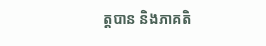ត្តបាន និងភាគតិ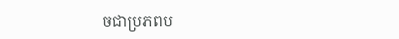ចជាប្រភពប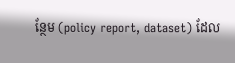ន្ថែម (policy report, dataset) ដែល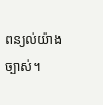ពន្យល់យ៉ាងច្បាស់។